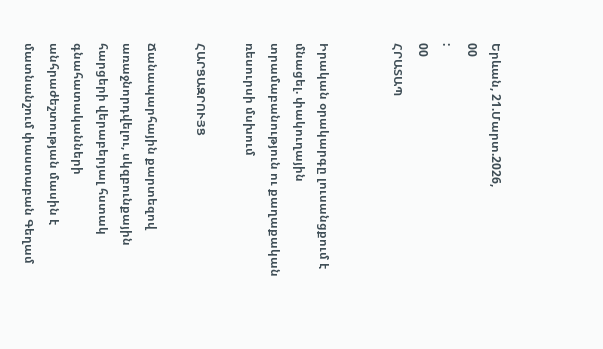Երևան, 21.Մարտ.2026,
00
:
00
ՀՐԱՏԱՊ


Իրական օրակարգը լուսանցքում է մնացել. փակուղային տրամաբանություն ու քաղաքական ռեսուրսի մսխում

ՀԱՐՑԱԶՐՈՒՅՑ

Ճանապարհային քարտեզով առաջնորդվելու, սկզբունքային հարցերի վերաբերյալ հստակ գնահատականների անհրաժեշտության մասին է մատնանշում փաստաբան Գեղամ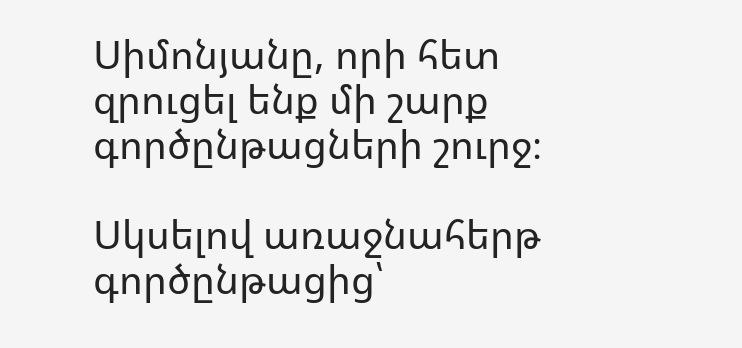Սիմոնյանը, որի հետ զրուցել ենք մի շարք գործընթացների շուրջ։

Սկսելով առաջնահերթ գործընթացից՝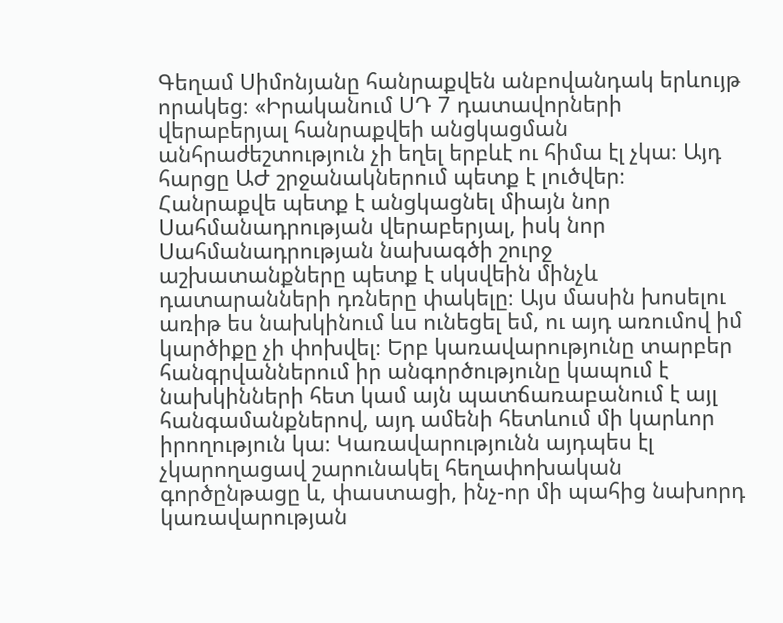Գեղամ Սիմոնյանը հանրաքվեն անբովանդակ երևույթ որակեց։ «Իրականում ՍԴ 7 դատավորների վերաբերյալ հանրաքվեի անցկացման անհրաժեշտություն չի եղել երբևէ ու հիմա էլ չկա։ Այդ հարցը ԱԺ շրջանակներում պետք է լուծվեր։ Հանրաքվե պետք է անցկացնել միայն նոր Սահմանադրության վերաբերյալ, իսկ նոր Սահմանադրության նախագծի շուրջ աշխատանքները պետք է սկսվեին մինչև դատարանների դռները փակելը։ Այս մասին խոսելու առիթ ես նախկինում ևս ունեցել եմ, ու այդ առումով իմ կարծիքը չի փոխվել։ Երբ կառավարությունը տարբեր հանգրվաններում իր անգործությունը կապում է նախկինների հետ կամ այն պատճառաբանում է այլ հանգամանքներով, այդ ամենի հետևում մի կարևոր իրողություն կա։ Կառավարությունն այդպես էլ չկարողացավ շարունակել հեղափոխական գործընթացը և, փաստացի, ինչ-որ մի պահից նախորդ կառավարության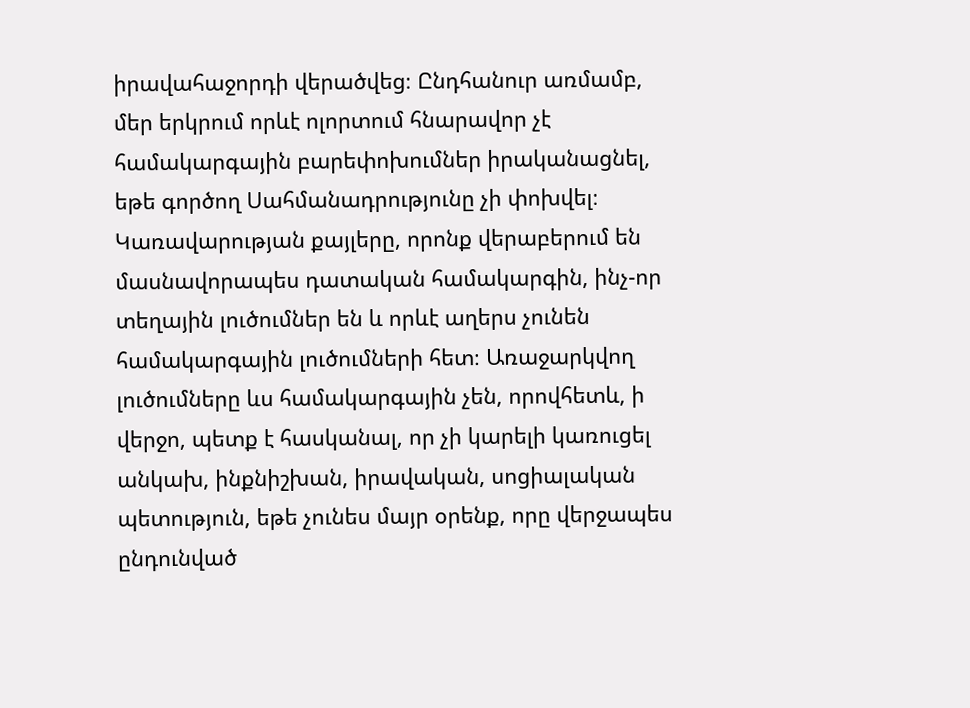իրավահաջորդի վերածվեց։ Ընդհանուր առմամբ, մեր երկրում որևէ ոլորտում հնարավոր չէ համակարգային բարեփոխումներ իրականացնել, եթե գործող Սահմանադրությունը չի փոխվել։ Կառավարության քայլերը, որոնք վերաբերում են մասնավորապես դատական համակարգին, ինչ-որ տեղային լուծումներ են և որևէ աղերս չունեն համակարգային լուծումների հետ։ Առաջարկվող լուծումները ևս համակարգային չեն, որովհետև, ի վերջո, պետք է հասկանալ, որ չի կարելի կառուցել անկախ, ինքնիշխան, իրավական, սոցիալական պետություն, եթե չունես մայր օրենք, որը վերջապես ընդունված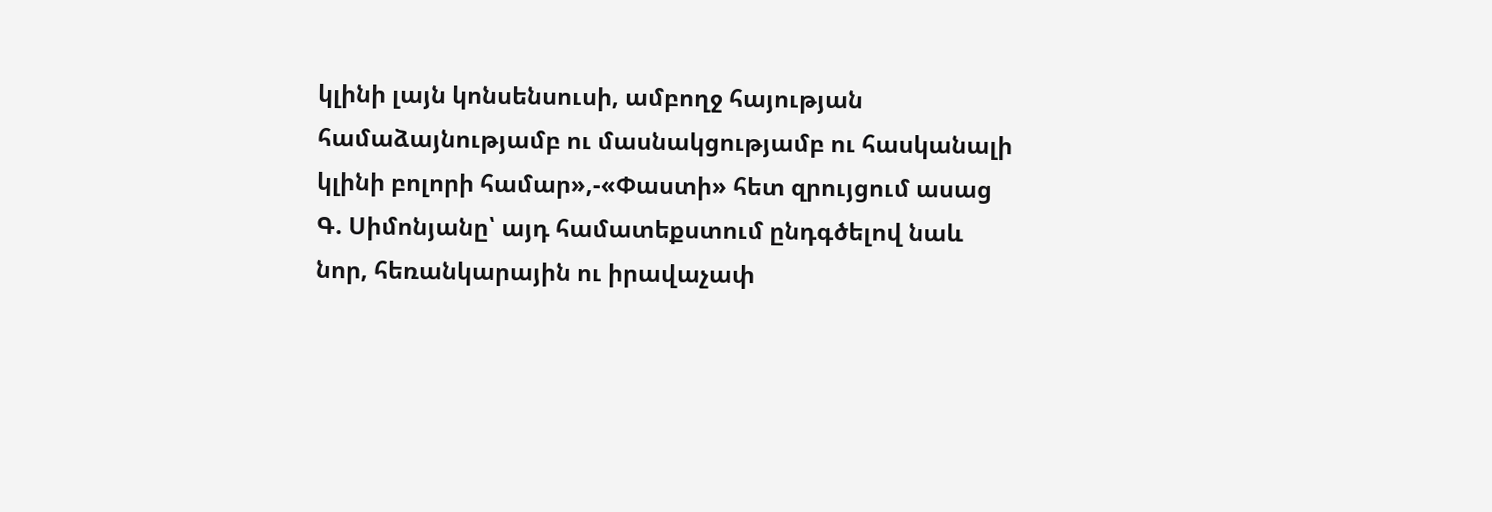կլինի լայն կոնսենսուսի, ամբողջ հայության համաձայնությամբ ու մասնակցությամբ ու հասկանալի կլինի բոլորի համար»,-«Փաստի» հետ զրույցում ասաց Գ. Սիմոնյանը՝ այդ համատեքստում ընդգծելով նաև նոր, հեռանկարային ու իրավաչափ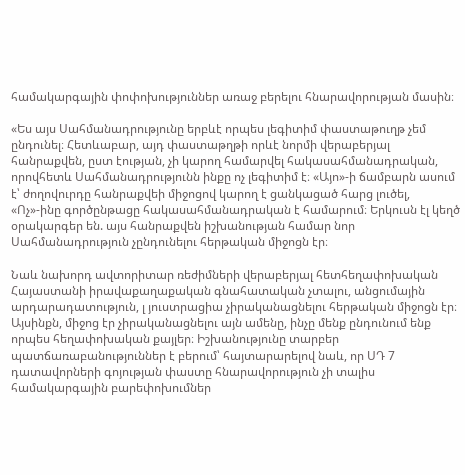համակարգային փոփոխություններ առաջ բերելու հնարավորության մասին։

«Ես այս Սահմանադրությունը երբևէ որպես լեգիտիմ փաստաթուղթ չեմ ընդունել։ Հետևաբար, այդ փաստաթղթի որևէ նորմի վերաբերյալ հանրաքվեն, ըստ էության, չի կարող համարվել հակասահմանադրական, որովհետև Սահմանադրությունն ինքը ոչ լեգիտիմ է։ «Այո»-ի ճամբարն ասում է՝ ժողովուրդը հանրաքվեի միջոցով կարող է ցանկացած հարց լուծել, «Ոչ»-ինը գործընթացը հակասահմանադրական է համարում։ Երկուսն էլ կեղծ օրակարգեր են. այս հանրաքվեն իշխանության համար նոր Սահմանադրություն չընդունելու հերթական միջոցն էր։

Նաև նախորդ ավտորիտար ռեժիմների վերաբերյալ հետհեղափոխական Հայաստանի իրավաքաղաքական գնահատական չտալու, անցումային արդարադատություն, լ յուստրացիա չիրականացնելու հերթական միջոցն էր։ Այսինքն, միջոց էր չիրականացնելու այն ամենը, ինչը մենք ընդունում ենք որպես հեղափոխական քայլեր։ Իշխանությունը տարբեր պատճառաբանություններ է բերում՝ հայտարարելով նաև, որ ՍԴ 7 դատավորների գոյության փաստը հնարավորություն չի տալիս համակարգային բարեփոխումներ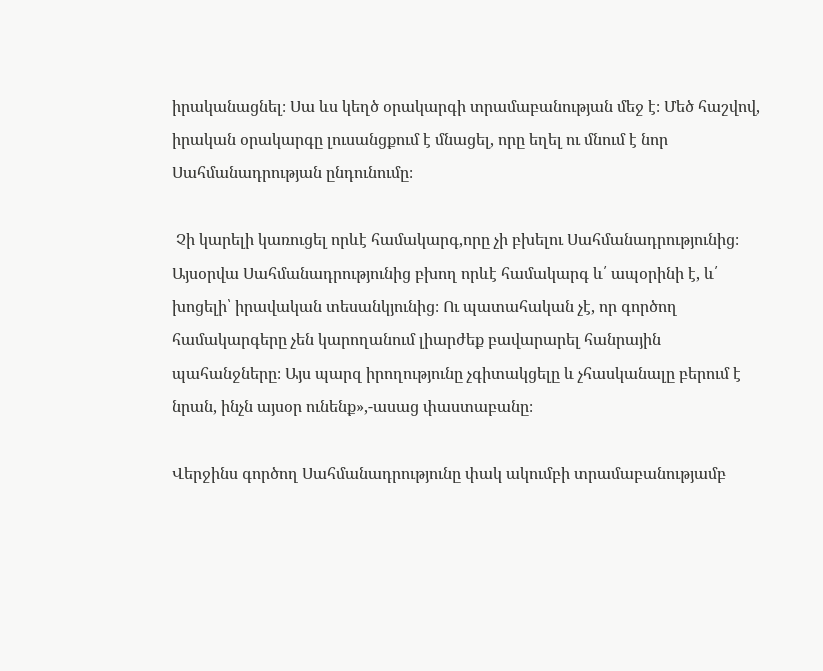իրականացնել։ Սա ևս կեղծ օրակարգի տրամաբանության մեջ է։ Մեծ հաշվով, իրական օրակարգը լուսանցքում է մնացել, որը եղել ու մնում է նոր Սահմանադրության ընդունումը։

 Չի կարելի կառուցել որևէ համակարգ,որը չի բխելու Սահմանադրությունից։ Այսօրվա Սահմանադրությունից բխող որևէ համակարգ և՛ ապօրինի է, և՛ խոցելի՝ իրավական տեսանկյունից։ Ու պատահական չէ, որ գործող համակարգերը չեն կարողանում լիարժեք բավարարել հանրային պահանջները։ Այս պարզ իրողությունը չգիտակցելը և չհասկանալը բերում է նրան, ինչն այսօր ունենք»,-ասաց փաստաբանը։

Վերջինս գործող Սահմանադրությունը փակ ակումբի տրամաբանությամբ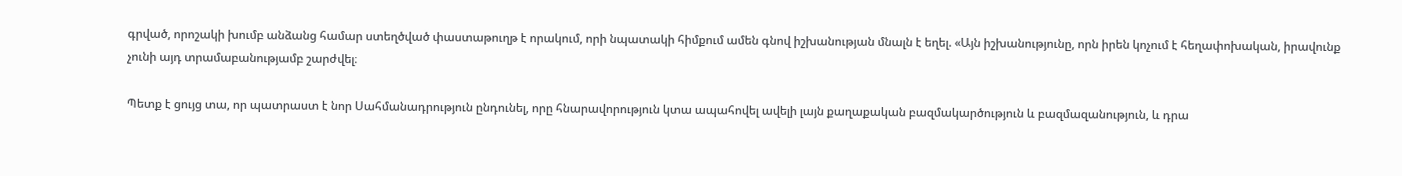գրված, որոշակի խումբ անձանց համար ստեղծված փաստաթուղթ է որակում, որի նպատակի հիմքում ամեն գնով իշխանության մնալն է եղել. «Այն իշխանությունը, որն իրեն կոչում է հեղափոխական, իրավունք չունի այդ տրամաբանությամբ շարժվել։

Պետք է ցույց տա, որ պատրաստ է նոր Սահմանադրություն ընդունել, որը հնարավորություն կտա ապահովել ավելի լայն քաղաքական բազմակարծություն և բազմազանություն, և դրա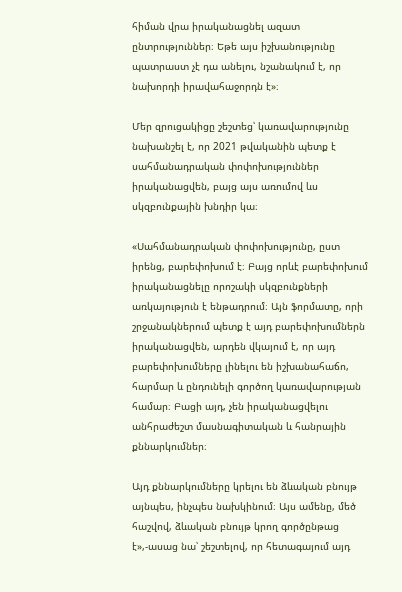հիման վրա իրականացնել ազատ ընտրություններ։ Եթե այս իշխանությունը պատրաստ չէ դա անելու, նշանակում է, որ նախորդի իրավահաջորդն է»։

Մեր զրուցակիցը շեշտեց՝ կառավարությունը նախանշել է, որ 2021 թվականին պետք է սահմանադրական փոփոխություններ իրականացվեն, բայց այս առումով ևս սկզբունքային խնդիր կա։

«Սահմանադրական փոփոխությունը, ըստ իրենց, բարեփոխում է։ Բայց որևէ բարեփոխում իրականացնելը որոշակի սկզբունքների առկայություն է ենթադրում։ Այն ֆորմատը, որի շրջանակներում պետք է այդ բարեփոխումներն իրականացվեն, արդեն վկայում է, որ այդ բարեփոխումները լինելու են իշխանահաճո, հարմար և ընդունելի գործող կառավարության համար։ Բացի այդ, չեն իրականացվելու անհրաժեշտ մասնագիտական և հանրային քննարկումներ։

Այդ քննարկումները կրելու են ձևական բնույթ այնպես, ինչպես նախկինում։ Այս ամենը, մեծ հաշվով, ձևական բնույթ կրող գործընթաց է»,-ասաց նա՝ շեշտելով, որ հետագայում այդ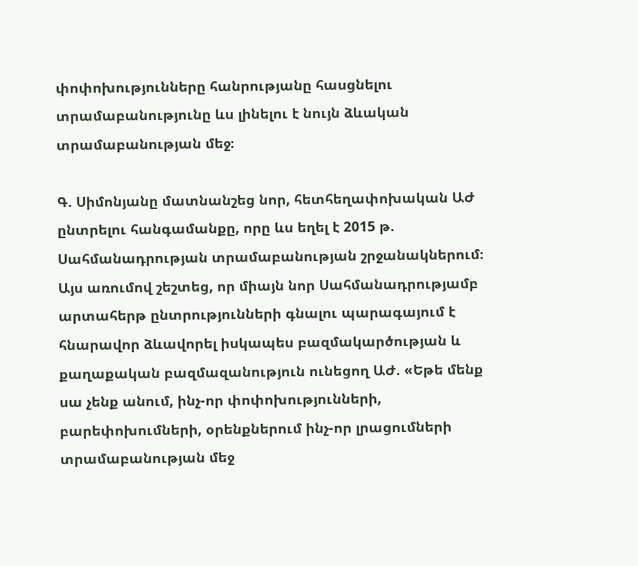փոփոխությունները հանրությանը հասցնելու տրամաբանությունը ևս լինելու է նույն ձևական տրամաբանության մեջ։

Գ. Սիմոնյանը մատնանշեց նոր, հետհեղափոխական ԱԺ ընտրելու հանգամանքը, որը ևս եղել է 2015 թ. Սահմանադրության տրամաբանության շրջանակներում։ Այս առումով շեշտեց, որ միայն նոր Սահմանադրությամբ արտահերթ ընտրությունների գնալու պարագայում է հնարավոր ձևավորել իսկապես բազմակարծության և քաղաքական բազմազանություն ունեցող ԱԺ. «Եթե մենք սա չենք անում, ինչ-որ փոփոխությունների, բարեփոխումների, օրենքներում ինչ-որ լրացումների տրամաբանության մեջ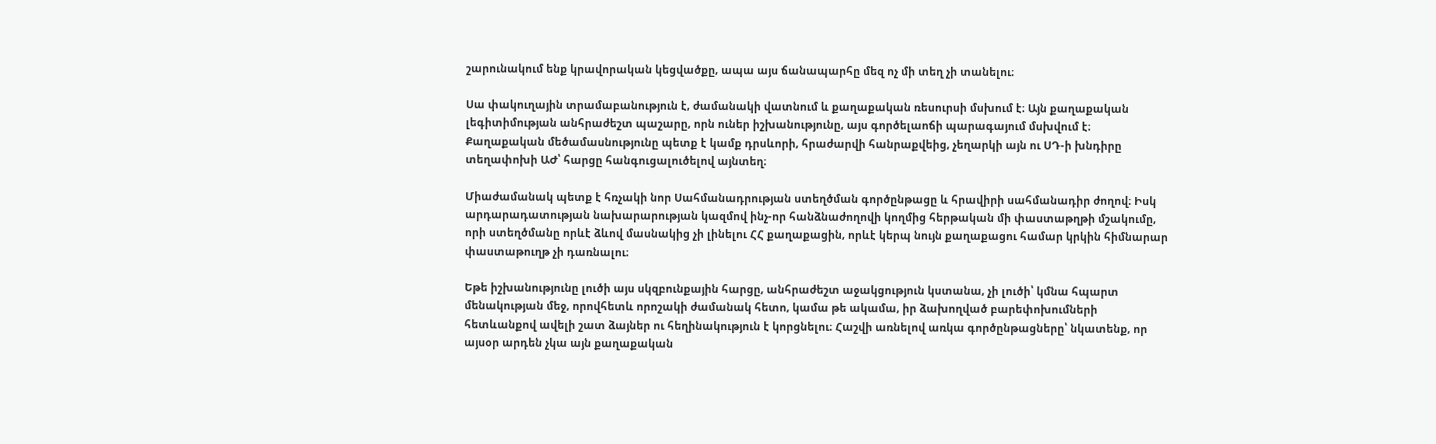շարունակում ենք կրավորական կեցվածքը, ապա այս ճանապարհը մեզ ոչ մի տեղ չի տանելու։

Սա փակուղային տրամաբանություն է, ժամանակի վատնում և քաղաքական ռեսուրսի մսխում է։ Այն քաղաքական լեգիտիմության անհրաժեշտ պաշարը, որն ուներ իշխանությունը, այս գործելաոճի պարագայում մսխվում է։ Քաղաքական մեծամասնությունը պետք է կամք դրսևորի, հրաժարվի հանրաքվեից, չեղարկի այն ու ՍԴ-ի խնդիրը տեղափոխի ԱԺ՝ հարցը հանգուցալուծելով այնտեղ։

Միաժամանակ պետք է հռչակի նոր Սահմանադրության ստեղծման գործընթացը և հրավիրի սահմանադիր ժողով։ Իսկ արդարադատության նախարարության կազմով ինչ-որ հանձնաժողովի կողմից հերթական մի փաստաթղթի մշակումը, որի ստեղծմանը որևէ ձևով մասնակից չի լինելու ՀՀ քաղաքացին, որևէ կերպ նույն քաղաքացու համար կրկին հիմնարար փաստաթուղթ չի դառնալու։

Եթե իշխանությունը լուծի այս սկզբունքային հարցը, անհրաժեշտ աջակցություն կստանա, չի լուծի՝ կմնա հպարտ մենակության մեջ, որովհետև որոշակի ժամանակ հետո, կամա թե ակամա, իր ձախողված բարեփոխումների հետևանքով ավելի շատ ձայներ ու հեղինակություն է կորցնելու։ Հաշվի առնելով առկա գործընթացները՝ նկատենք, որ այսօր արդեն չկա այն քաղաքական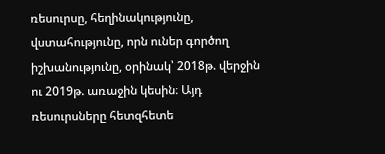ռեսուրսը, հեղինակությունը, վստահությունը, որն ուներ գործող իշխանությունը, օրինակ՝ 2018թ. վերջին ու 2019թ. առաջին կեսին։ Այդ ռեսուրսները հետզհետե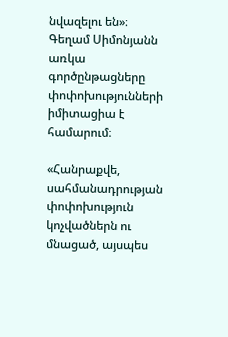նվազելու են»։ Գեղամ Սիմոնյանն առկա գործընթացները փոփոխությունների իմիտացիա է համարում։

«Հանրաքվե, սահմանադրության փոփոխություն կոչվածներն ու մնացած, այսպես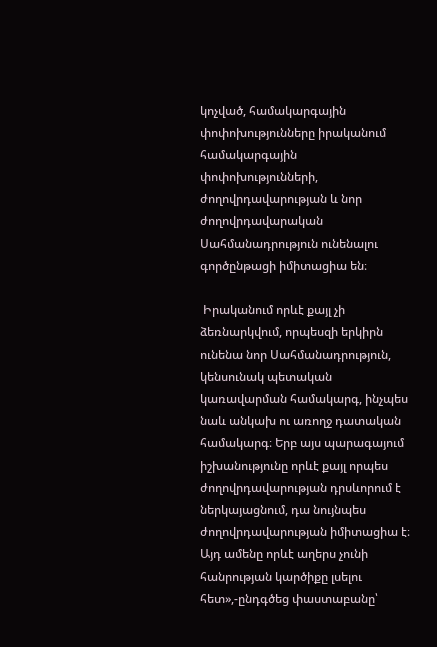կոչված, համակարգային փոփոխությունները իրականում համակարգային փոփոխությունների, ժողովրդավարության և նոր ժողովրդավարական Սահմանադրություն ունենալու գործընթացի իմիտացիա են։

 Իրականում որևէ քայլ չի ձեռնարկվում, որպեսզի երկիրն ունենա նոր Սահմանադրություն, կենսունակ պետական կառավարման համակարգ, ինչպես նաև անկախ ու առողջ դատական համակարգ։ Երբ այս պարագայում իշխանությունը որևէ քայլ որպես ժողովրդավարության դրսևորում է ներկայացնում, դա նույնպես ժողովրդավարության իմիտացիա է։ Այդ ամենը որևէ աղերս չունի հանրության կարծիքը լսելու հետ»,-ընդգծեց փաստաբանը՝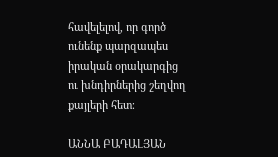հավելելով, որ գործ ունենք պարզապես իրական օրակարգից ու խնդիրներից շեղվող քայլերի հետ։

ԱՆՆԱ ԲԱԴԱԼՅԱՆ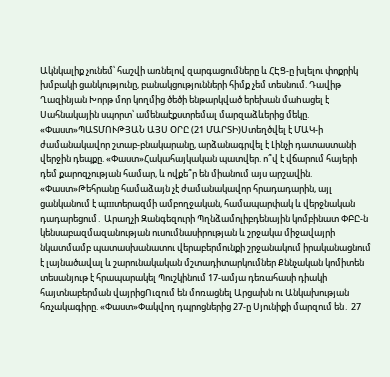Ակնկալիք չունեմ՝ հաշվի առնելով զարգացումները և ՀԷՑ-ը խլելու փոքրիկ խմբակի ցանկությունը, բանակցությունների հիմք չեմ տեսնում. Դավիթ Ղազինյան Խորթ մոր կողմից ծեծի ենթարկված երեխան մաhացել է Սահնակային սպորտ՝ ամենաէքստրեմալ մարզաձևերից մեկը. «Փաստ»ՊԱՏՄՈՒԹՅԱՆ ԱՅՍ ՕՐԸ (21 ՄԱՐՏԻ)Ստեղծվել է ՄԱԿ-ի ժամանակավոր շտաբ-բնակարանը, արձանագրվել է Լինչի դատաստանի վերջին դեպքը. «Փաստ»Հակահայկական պատվեր. ո՞վ է վճարում հայերի դեմ քարոզչության համար, և ովքե՞ր են միանում այս արշավին. «Փաստ»Թեհրանը համաձայն չէ ժամանակավոր հրադադարին, այլ ցանկանում է պшտերազմի ամբողջական, համապարփակ և վերջնական դադարեցում․ Արաղչի Զանգեզուրի Պղնձամոլիբդենային կոմբինատ ՓԲԸ-ն կենսաբազմազանության ուսումնասիրության և շրջակա միջավայրի նկատմամբ պատասխանատու վերաբերմունքի շրջանակում իրականացնում է լայնածավալ և շարունակական մշտադիտարկումներ Քննչական կոմիտեն տեսանյութ է հրապարակել Պուշկինում 17-ամյա դեռահասի դիակի հայտնաբերման վայրիցՈւզում են մոռացնել Արցախն ու Անկախության հռչակագիրը. «Փաստ»Փակվող դպրոցներից 27-ը Սյունիքի մարզում են․ 27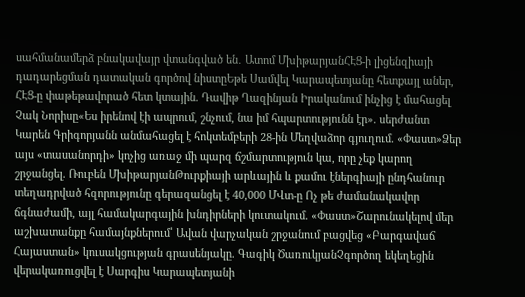սահմանամերձ բնակավայր վտանգված են․ Ատոմ ՄխիթարյանՀԷՑ-ի լիցենզիայի դադարեցման դատական գործով նիստըԵթե Սամվել Կարապետյանը հետքայլ աներ, ՀԷՑ-ը փաթեթավորած հետ կտային. Դավիթ Ղազինյան Իրականում ինչից է մահացել Չակ Նորիսը«Ես իրենով էի ապրում, շնչում, նա իմ հպարտությունն էր». սերժանտ Կարեն Գրիգորյանն անմահացել է հոկտեմբերի 28-ին Մեղվաձոր գյուղում. «Փաստ»Ձեր այս «տասանորդի» կոչից առաջ մի պարզ ճշմարտություն կա, որը չեք կարող շրջանցել. Ռուբեն ՄխիթարյանԹուրքիայի արևային և քամու էներգիայի ընդհանուր տեղադրված հզորությունը գերազանցել է 40,000 ՄՎտ-ը Ոչ թե ժամանակավոր ճգնաժամի, այլ համակարգային խնդիրների կուտակում. «Փաստ»Շարունակելով մեր աշխատանքը համայնքներում՝ Ավան վարչական շրջանում բացվեց «Բարգավաճ Հայաստան» կուսակցության գրասենյակը. Գագիկ ԾառուկյանՉգործող եկեղեցին վերակառուցվել է Սարգիս Կարապետյանի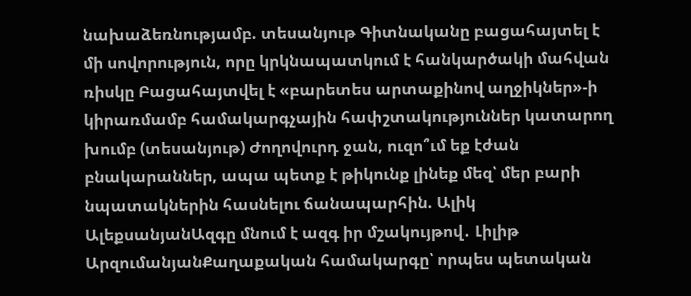նախաձեռնությամբ. տեսանյութ Գիտնականը բացահայտել է մի սովորություն, որը կրկնապատկում է հանկարծակի մահվան ռիսկը Բացահայտվել է «բարետես արտաքինով աղջիկներ»-ի կիրառմամբ համակարգչային հափշտակություններ կատարող խումբ (տեսանյութ) Ժողովուրդ ջան, ուզո՞ւմ եք էժան բնակարաններ, ապա պետք է թիկունք լինեք մեզ՝ մեր բարի նպատակներին հասնելու ճանապարհին. Ալիկ ԱլեքսանյանԱզգը մնում է ազգ իր մշակույթով․ Լիլիթ ԱրզումանյանՔաղաքական համակարգը՝ որպես պետական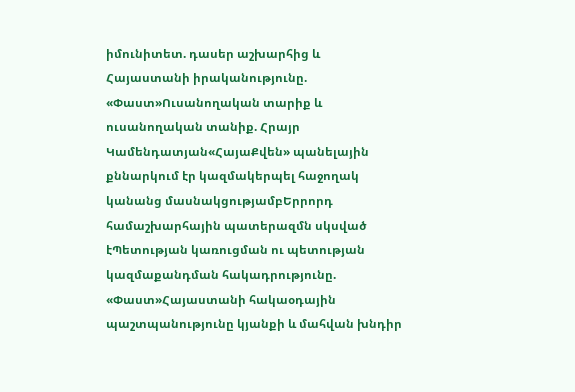իմունիտետ. դասեր աշխարհից և Հայաստանի իրականությունը. «Փաստ»Ուսանողական տարիք և ուսանողական տանիք. Հրայր Կամենդատյան«ՀայաՔվեն» պանելային քննարկում էր կազմակերպել հաջողակ կանանց մասնակցությամբԵրրորդ համաշխարհային պատերազմն սկսված էՊետության կառուցման ու պետության կազմաքանդման հակադրությունը. «Փաստ»Հայաստանի հակաօդային պաշտպանությունը կյանքի և մահվան խնդիր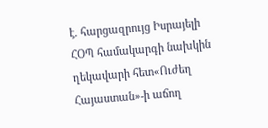է. հարցազրույց Իսրայելի ՀՕՊ համակարգի նախկին ղեկավարի հետ«Ուժեղ Հայաստան»-ի աճող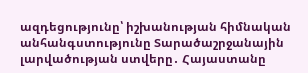ազդեցությունը՝ իշխանության հիմնական անհանգստությունը Տարածաշրջանային լարվածության ստվերը․ Հայաստանը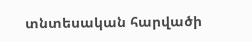տնտեսական հարվածի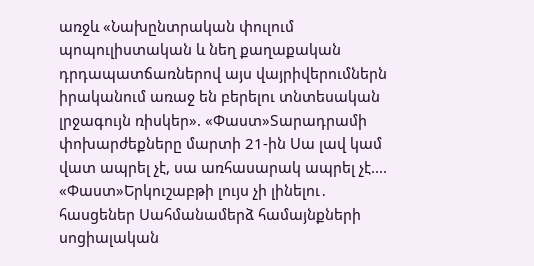առջև «Նախընտրական փուլում պոպուլիստական և նեղ քաղաքական դրդապատճառներով այս վայրիվերումներն իրականում առաջ են բերելու տնտեսական լրջագույն ռիսկեր». «Փաստ»Տարադրամի փոխարժեքները մարտի 21-ին Սա լավ կամ վատ ապրել չէ, սա առհասարակ ապրել չէ.... «Փաստ»Երկուշաբթի լույս չի լինելու․ հասցեներ Սահմանամերձ համայնքների սոցիալական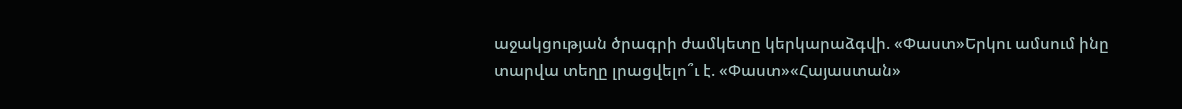աջակցության ծրագրի ժամկետը կերկարաձգվի. «Փաստ»Երկու ամսում ինը տարվա տեղը լրացվելո՞ւ է. «Փաստ»«Հայաստան»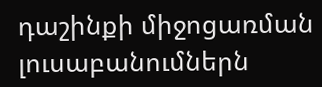դաշինքի միջոցառման լուսաբանումներն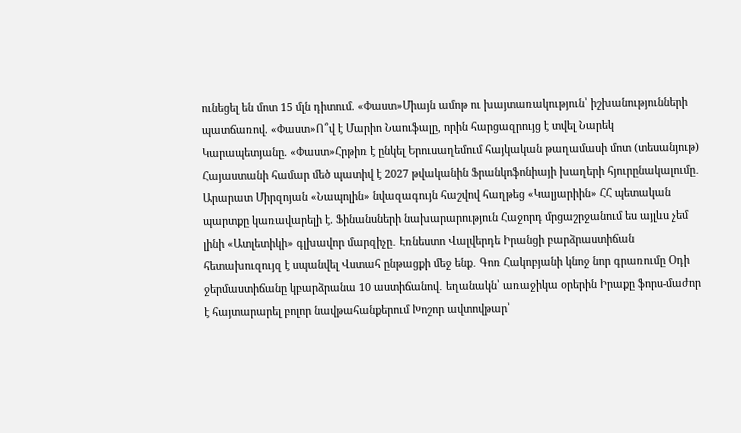ունեցել են մոտ 15 մլն դիտում. «Փաստ»Միայն ամոթ ու խայտառակություն՝ իշխանությունների պատճառով. «Փաստ»Ո՞վ է Մարիո Նաուֆալը, որին հարցազրույց է տվել Նարեկ Կարապետյանը. «Փաստ»Հրթիռ է ընկել Երուսաղեմում հայկական թաղամասի մոտ (տեսանյութ) Հայաստանի համար մեծ պատիվ է 2027 թվականին Ֆրանկոֆոնիայի խաղերի հյուրընակալումը․ Արարատ Միրզոյան «Նապոլին» նվազագույն հաշվով հաղթեց «Կալյարիին» ՀՀ պետական պարտքը կառավարելի է. Ֆինանսների նախարարություն Հաջորդ մրցաշրջանում ես այլևս չեմ լինի «Ատլետիկի» գլխավոր մարզիչը․ Էռնեստո Վալվերդե Իրանցի բարձրաստիճան հետախուզույզ է սպանվել Վստահ ընթացքի մեջ ենք․ Գոռ Հակոբյանի կնոջ նոր գրառումը Օդի ջերմաստիճանը կբարձրանա 10 աստիճանով․ եղանակն՝ առաջիկա օրերին Իրաքը ֆորս-մաժոր է հայտարարել բոլոր նավթահանքերում Խոշոր ավտովթար՝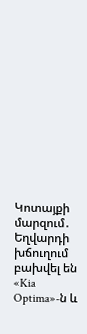Կոտայքի մարզում․ Եղվարդի խճուղում բախվել են «Kia Optima»-ն և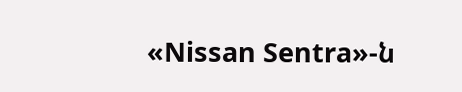«Nissan Sentra»-ն